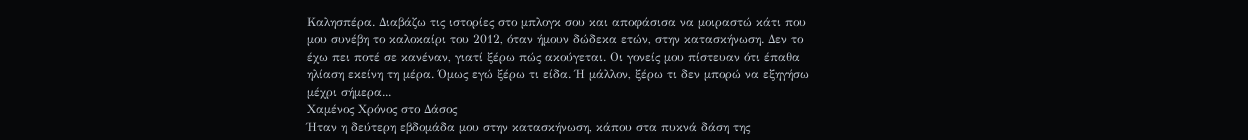Καλησπέρα. Διαβάζω τις ιστορίες στο μπλογκ σου και αποφάσισα να μοιραστώ κάτι που μου συνέβη το καλοκαίρι του 2012, όταν ήμουν δώδεκα ετών, στην κατασκήνωση. Δεν το έχω πει ποτέ σε κανέναν, γιατί ξέρω πώς ακούγεται. Οι γονείς μου πίστευαν ότι έπαθα ηλίαση εκείνη τη μέρα. Όμως εγώ ξέρω τι είδα. Ή μάλλον, ξέρω τι δεν μπορώ να εξηγήσω μέχρι σήμερα...
Χαμένος Χρόνος στο Δάσος
Ήταν η δεύτερη εβδομάδα μου στην κατασκήνωση, κάπου στα πυκνά δάση της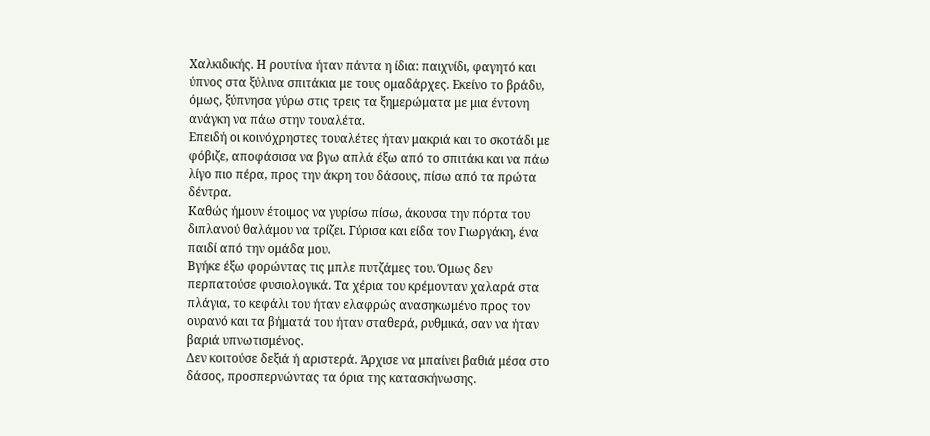Χαλκιδικής. Η ρουτίνα ήταν πάντα η ίδια: παιχνίδι, φαγητό και ύπνος στα ξύλινα σπιτάκια με τους ομαδάρχες. Εκείνο το βράδυ, όμως, ξύπνησα γύρω στις τρεις τα ξημερώματα με μια έντονη ανάγκη να πάω στην τουαλέτα.
Επειδή οι κοινόχρηστες τουαλέτες ήταν μακριά και το σκοτάδι με φόβιζε, αποφάσισα να βγω απλά έξω από το σπιτάκι και να πάω λίγο πιο πέρα, προς την άκρη του δάσους, πίσω από τα πρώτα δέντρα.
Καθώς ήμουν έτοιμος να γυρίσω πίσω, άκουσα την πόρτα του διπλανού θαλάμου να τρίζει. Γύρισα και είδα τον Γιωργάκη, ένα παιδί από την ομάδα μου.
Βγήκε έξω φορώντας τις μπλε πυτζάμες του. Όμως δεν περπατούσε φυσιολογικά. Τα χέρια του κρέμονταν χαλαρά στα πλάγια, το κεφάλι του ήταν ελαφρώς ανασηκωμένο προς τον ουρανό και τα βήματά του ήταν σταθερά, ρυθμικά, σαν να ήταν βαριά υπνωτισμένος.
Δεν κοιτούσε δεξιά ή αριστερά. Άρχισε να μπαίνει βαθιά μέσα στο δάσος, προσπερνώντας τα όρια της κατασκήνωσης.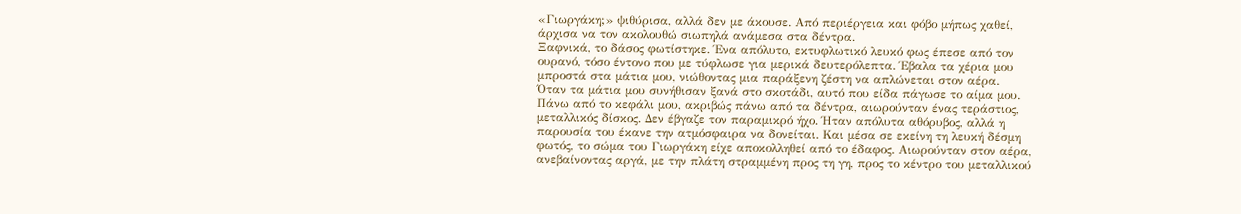«Γιωργάκη;» ψιθύρισα, αλλά δεν με άκουσε. Από περιέργεια και φόβο μήπως χαθεί, άρχισα να τον ακολουθώ σιωπηλά ανάμεσα στα δέντρα.
Ξαφνικά, το δάσος φωτίστηκε. Ένα απόλυτο, εκτυφλωτικό λευκό φως έπεσε από τον ουρανό, τόσο έντονο που με τύφλωσε για μερικά δευτερόλεπτα. Έβαλα τα χέρια μου μπροστά στα μάτια μου, νιώθοντας μια παράξενη ζέστη να απλώνεται στον αέρα.
Όταν τα μάτια μου συνήθισαν ξανά στο σκοτάδι, αυτό που είδα πάγωσε το αίμα μου.
Πάνω από το κεφάλι μου, ακριβώς πάνω από τα δέντρα, αιωρούνταν ένας τεράστιος, μεταλλικός δίσκος. Δεν έβγαζε τον παραμικρό ήχο. Ήταν απόλυτα αθόρυβος, αλλά η παρουσία του έκανε την ατμόσφαιρα να δονείται. Και μέσα σε εκείνη τη λευκή δέσμη φωτός, το σώμα του Γιωργάκη είχε αποκολληθεί από το έδαφος. Αιωρούνταν στον αέρα, ανεβαίνοντας αργά, με την πλάτη στραμμένη προς τη γη, προς το κέντρο του μεταλλικού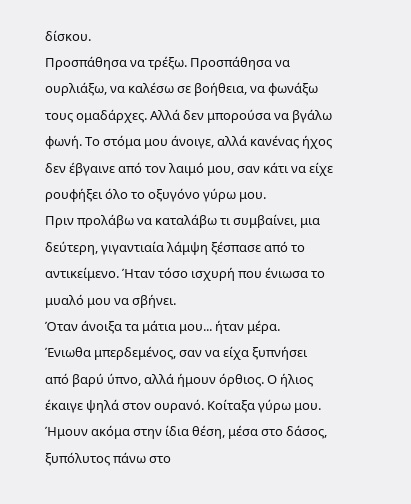δίσκου.
Προσπάθησα να τρέξω. Προσπάθησα να ουρλιάξω, να καλέσω σε βοήθεια, να φωνάξω τους ομαδάρχες. Αλλά δεν μπορούσα να βγάλω φωνή. Το στόμα μου άνοιγε, αλλά κανένας ήχος δεν έβγαινε από τον λαιμό μου, σαν κάτι να είχε ρουφήξει όλο το οξυγόνο γύρω μου.
Πριν προλάβω να καταλάβω τι συμβαίνει, μια δεύτερη, γιγαντιαία λάμψη ξέσπασε από το αντικείμενο. Ήταν τόσο ισχυρή που ένιωσα το μυαλό μου να σβήνει.
Όταν άνοιξα τα μάτια μου... ήταν μέρα.
Ένιωθα μπερδεμένος, σαν να είχα ξυπνήσει από βαρύ ύπνο, αλλά ήμουν όρθιος. Ο ήλιος έκαιγε ψηλά στον ουρανό. Κοίταξα γύρω μου. Ήμουν ακόμα στην ίδια θέση, μέσα στο δάσος, ξυπόλυτος πάνω στο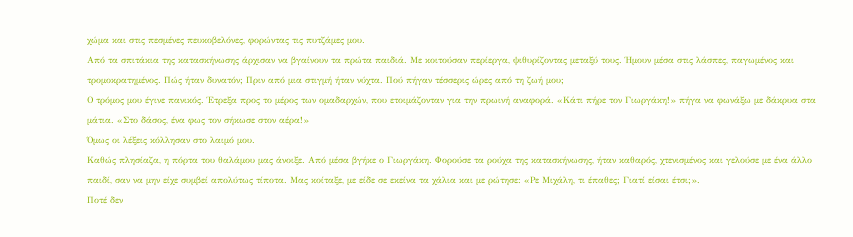χώμα και στις πεσμένες πευκοβελόνες, φορώντας τις πυτζάμες μου.
Από τα σπιτάκια της κατασκήνωσης άρχισαν να βγαίνουν τα πρώτα παιδιά. Με κοιτούσαν περίεργα, ψιθυρίζοντας μεταξύ τους. Ήμουν μέσα στις λάσπες, παγωμένος και τρομοκρατημένος. Πώς ήταν δυνατόν; Πριν από μια στιγμή ήταν νύχτα. Πού πήγαν τέσσερις ώρες από τη ζωή μου;
Ο τρόμος μου έγινε πανικός. Έτρεξα προς το μέρος των ομαδαρχών, που ετοιμάζονταν για την πρωινή αναφορά. «Κάτι πήρε τον Γιωργάκη!» πήγα να φωνάξω με δάκρυα στα μάτια. «Στο δάσος, ένα φως τον σήκωσε στον αέρα!»
Όμως οι λέξεις κόλλησαν στο λαιμό μου.
Καθώς πλησίαζα, η πόρτα του θαλάμου μας άνοιξε. Από μέσα βγήκε ο Γιωργάκη. Φορούσε τα ρούχα της κατασκήνωσης, ήταν καθαρός, χτενισμένος και γελούσε με ένα άλλο παιδί, σαν να μην είχε συμβεί απολύτως τίποτα. Μας κοίταξε, με είδε σε εκείνα τα χάλια και με ρώτησε: «Ρε Μιχάλη, τι έπαθες; Γιατί είσαι έτσι;».
Ποτέ δεν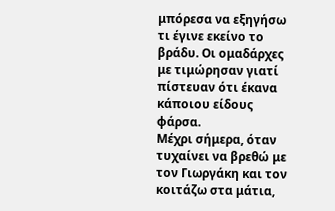μπόρεσα να εξηγήσω τι έγινε εκείνο το βράδυ. Οι ομαδάρχες με τιμώρησαν γιατί πίστευαν ότι έκανα κάποιου είδους φάρσα.
Μέχρι σήμερα, όταν τυχαίνει να βρεθώ με τον Γιωργάκη και τον κοιτάζω στα μάτια,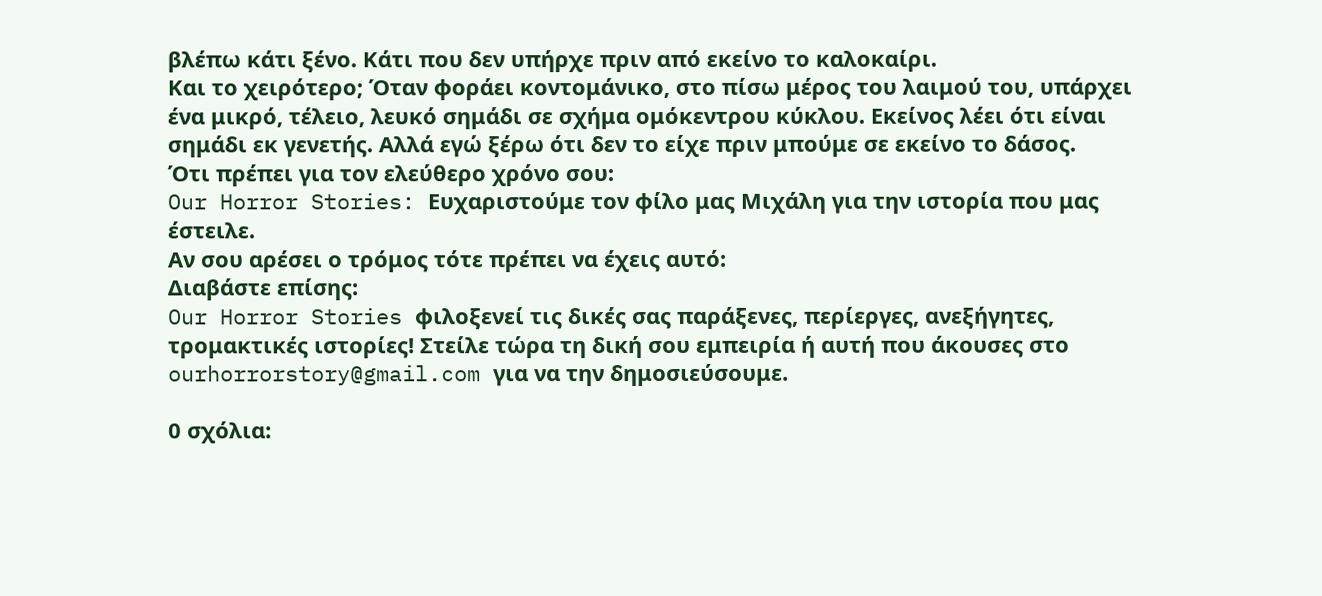βλέπω κάτι ξένο. Κάτι που δεν υπήρχε πριν από εκείνο το καλοκαίρι.
Και το χειρότερο; Όταν φοράει κοντομάνικο, στο πίσω μέρος του λαιμού του, υπάρχει ένα μικρό, τέλειο, λευκό σημάδι σε σχήμα ομόκεντρου κύκλου. Εκείνος λέει ότι είναι σημάδι εκ γενετής. Αλλά εγώ ξέρω ότι δεν το είχε πριν μπούμε σε εκείνο το δάσος.
Ότι πρέπει για τον ελεύθερο χρόνο σου:
Our Horror Stories: Ευχαριστούμε τον φίλο μας Μιχάλη για την ιστορία που μας έστειλε.
Αν σου αρέσει ο τρόμος τότε πρέπει να έχεις αυτό:
Διαβάστε επίσης:
Our Horror Stories φιλοξενεί τις δικές σας παράξενες, περίεργες, ανεξήγητες, τρομακτικές ιστορίες! Στείλε τώρα τη δική σου εμπειρία ή αυτή που άκουσες στο ourhorrorstory@gmail.com για να την δημοσιεύσουμε.

0 σχόλια: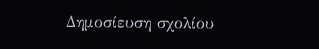Δημοσίευση σχολίου